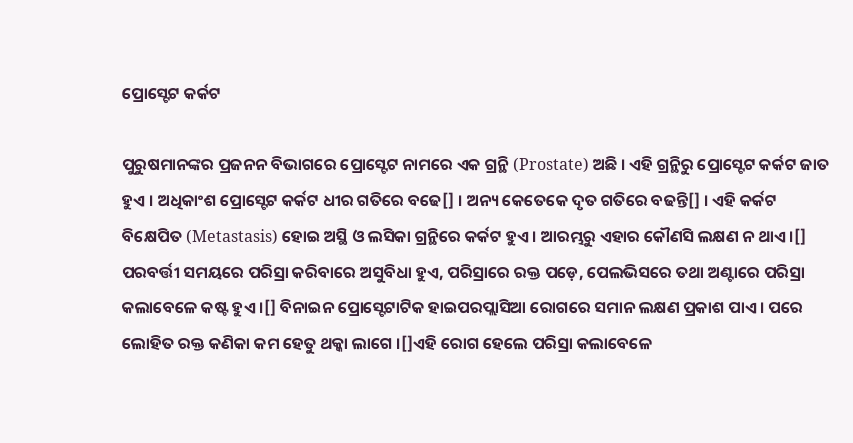ପ୍ରୋସ୍ଟେଟ କର୍କଟ

ପୁରୁଷମାନଙ୍କର ପ୍ରଜନନ ବିଭାଗରେ ପ୍ରୋସ୍ଟେଟ ନାମରେ ଏକ ଗ୍ରନ୍ଥି (Prostate) ଅଛି । ଏହି ଗ୍ରନ୍ଥିରୁ ପ୍ରୋସ୍ଟେଟ କର୍କଟ ଜାତ ହୁଏ । ଅଧିକାଂଶ ପ୍ରୋସ୍ଟେଟ କର୍କଟ ଧୀର ଗତିରେ ବଢେ[] । ଅନ୍ୟ କେତେକେ ଦୃତ ଗତିରେ ବଢନ୍ତି[] । ଏହି କର୍କଟ ବିକ୍ଷେପିତ (Metastasis) ହୋଇ ଅସ୍ଥି ଓ ଲସିକା ଗ୍ରନ୍ଥିରେ କର୍କଟ ହୁଏ । ଆରମ୍ଭରୁ ଏହାର କୌଣସି ଲକ୍ଷଣ ନ ଥାଏ ।[] ପରବର୍ତ୍ତୀ ସମୟରେ ପରିସ୍ରା କରିବାରେ ଅସୁବିଧା ହୁଏ, ପରିସ୍ରାରେ ରକ୍ତ ପଡ଼େ, ପେଲଭିସରେ ତ‌ଥା ଅଣ୍ଟାରେ ପରିସ୍ରା କଲାବେଳେ କଷ୍ଟ ହୁଏ ।[] ବିନାଇନ ପ୍ରୋସ୍ଟେଟାଟିକ ହାଇପରପ୍ଲାସିଆ ରୋଗରେ ସମାନ ଲକ୍ଷଣ ପ୍ରକାଶ ପାଏ । ପରେ ଲୋହିତ ରକ୍ତ କଣିକା କମ ହେତୁ ଥକ୍କା ଲାଗେ ।[]ଏହି ରୋଗ ହେଲେ ପରିସ୍ରା କଲାବେଳେ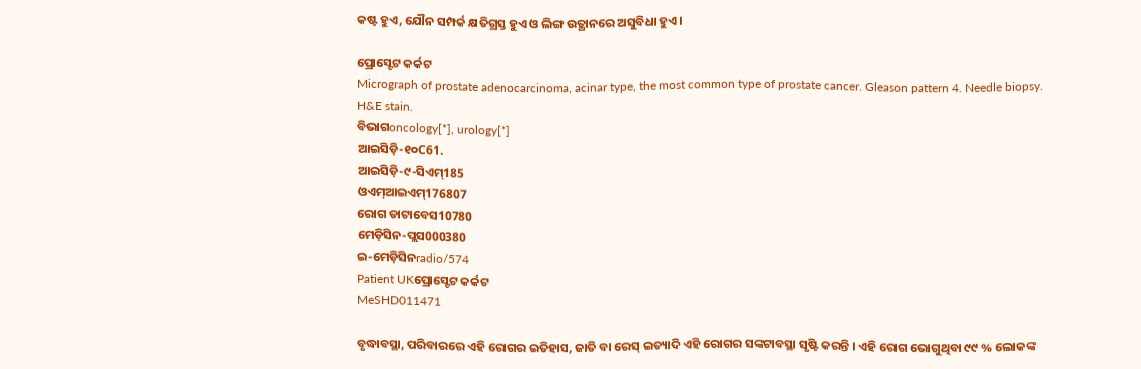କଷ୍ଟ ହୁଏ, ଯୌନ ସମ୍ପର୍କ କ୍ଷତିଗ୍ରସ୍ତ ହୁଏ ଓ ଲିଙ୍ଗ ଉତ୍ଥାନରେ ଅସୁବିଧା ହୁଏ ।

ପ୍ରୋସ୍ଟେଟ କର୍କଟ
Micrograph of prostate adenocarcinoma, acinar type, the most common type of prostate cancer. Gleason pattern 4. Needle biopsy. H&E stain.
ବିଭାଗoncology[*], urology[*]
ଆଇସିଡ଼ି-୧୦C61.
ଆଇସିଡ଼ି-୯-ସିଏମ୍185
ଓଏମ୍‌ଆଇଏମ୍176807
ରୋଗ ଡାଟାବେସ10780
ମେଡ଼ିସିନ-ପ୍ଲସ000380
ଇ-ମେଡ଼ିସିନradio/574
Patient UKପ୍ରୋସ୍ଟେଟ କର୍କଟ
MeSHD011471

ବୃଦ୍ଧାବସ୍ଥା, ପରିବାରରେ ଏହି ରୋଗର ଇତିହାସ, ଜାତି ବା ରେସ୍‌ ଇତ୍ୟାଦି ଏହି ରୋଗର ସଙ୍କଟାବସ୍ଥା ସୃଷ୍ଟି କରନ୍ତି । ଏହି ରୋଗ ଭୋଗୁଥିବା ୯୯ % ଲୋକଙ୍କ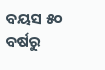ବୟସ ୫୦ ବର୍ଷରୁ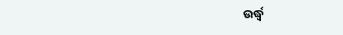ଉର୍ଦ୍ଧ୍ୱ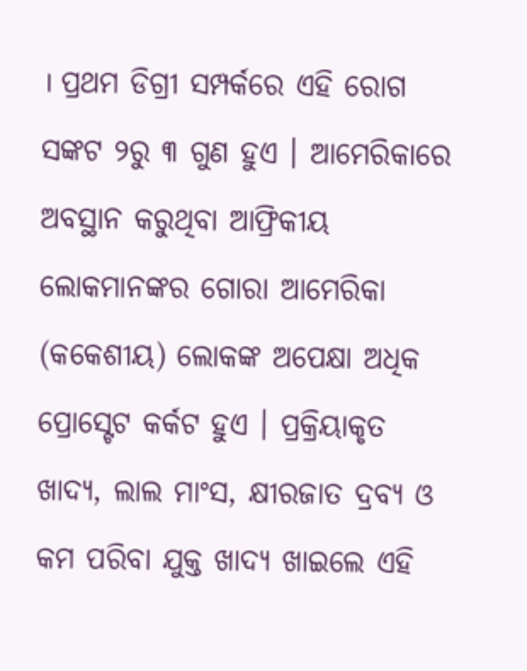। ପ୍ରଥମ ଡିଗ୍ରୀ ସମ୍ପର୍କରେ ଏହି ରୋଗ ସଙ୍କଟ ୨ରୁ ୩ ଗୁଣ ହୁଏ । ଆମେରିକାରେ ଅବସ୍ଥାନ କରୁଥିବା ଆଫ୍ରିକୀୟ ଲୋକମାନ‌ଙ୍କର ଗୋରା ଆମେରିକା (କ‌କେଶୀୟ) ଲୋକଙ୍କ ଅପେକ୍ଷା ଅଧିକ ପ୍ରୋସ୍ଟେଟ କର୍କଟ ହୁଏ । ପ୍ରକ୍ରିୟାକୃତ ଖାଦ୍ୟ, ଲାଲ ମାଂସ, କ୍ଷୀରଜାତ ଦ୍ରବ୍ୟ ଓ କମ ପରିବା ଯୁକ୍ତ ଖାଦ୍ୟ ଖାଇଲେ ଏହି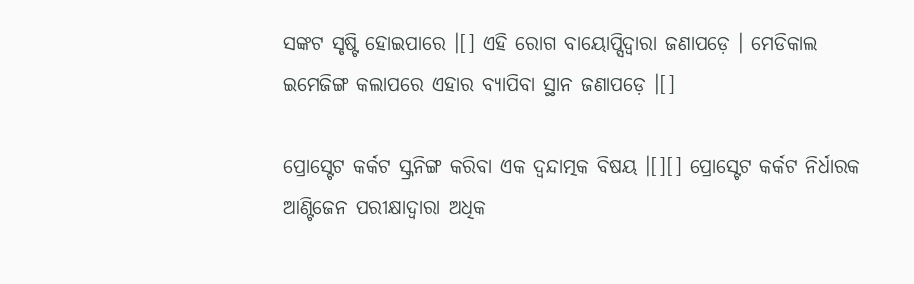ସଙ୍କଟ ସୃଷ୍ଟି ହୋଇପାରେ ।[] ଏହି ରୋଗ ବାୟୋପ୍ସିଦ୍ୱାରା ଜଣାପଡ଼େ । ମେଡିକାଲ ଇମେଜିଙ୍ଗ କଲାପରେ ଏହାର ବ୍ୟାପିବା ସ୍ଥାନ ଜଣାପଡ଼େ ।[]

ପ୍ରୋସ୍ଟେଟ କର୍କଟ ସ୍କ୍ରନିଙ୍ଗ କରିବା ଏକ ଦ୍ୱନ୍ଦାତ୍ମକ ବିଷୟ ।[][] ପ୍ରୋସ୍ଟେଟ କର୍କଟ ନିର୍ଧାରକ ଆଣ୍ଟିଜେନ ପରୀକ୍ଷାଦ୍ୱାରା ଅଧିକ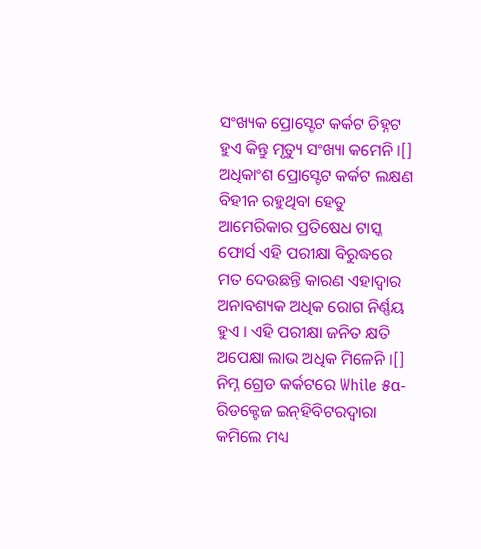ସଂଖ୍ୟକ ପ୍ରୋସ୍ଟେଟ କର୍କଟ ଚିହ୍ନଟ ହୁଏ କିନ୍ତୁ ମୃତ୍ୟୁ ସଂଖ୍ୟା କମେନି ।[] ଅଧିକାଂଶ ପ୍ରୋସ୍ଟେଟ କର୍କଟ ଲକ୍ଷଣ ବିହୀନ ରହୁଥିବା ହେତୁ ଆମେରିକାର ପ୍ରତିଷେଧ ଟାସ୍କ ଫୋର୍ସ ଏହି ପରୀକ୍ଷା ବିରୁଦ୍ଧରେ ମତ ଦେଉଛନ୍ତି କାରଣ ଏହାଦ୍ୱାର ଅନାବଶ୍ୟକ ଅଧିକ ରୋଗ ନିର୍ଣ୍ଣୟ ହୁଏ । ଏହି ପରୀକ୍ଷା ଜନିତ କ୍ଷତି ଅପେକ୍ଷା ଲାଭ ଅଧିକ ମିଳେନି ।[] ନିମ୍ନ ଗ୍ରେଡ କର୍କଟରେ While ୫α- ରିଡକ୍ଟେଜ ଇନ୍‌ହିବିଟରଦ୍ୱାରା କମିଲେ ମଧ୍ୟ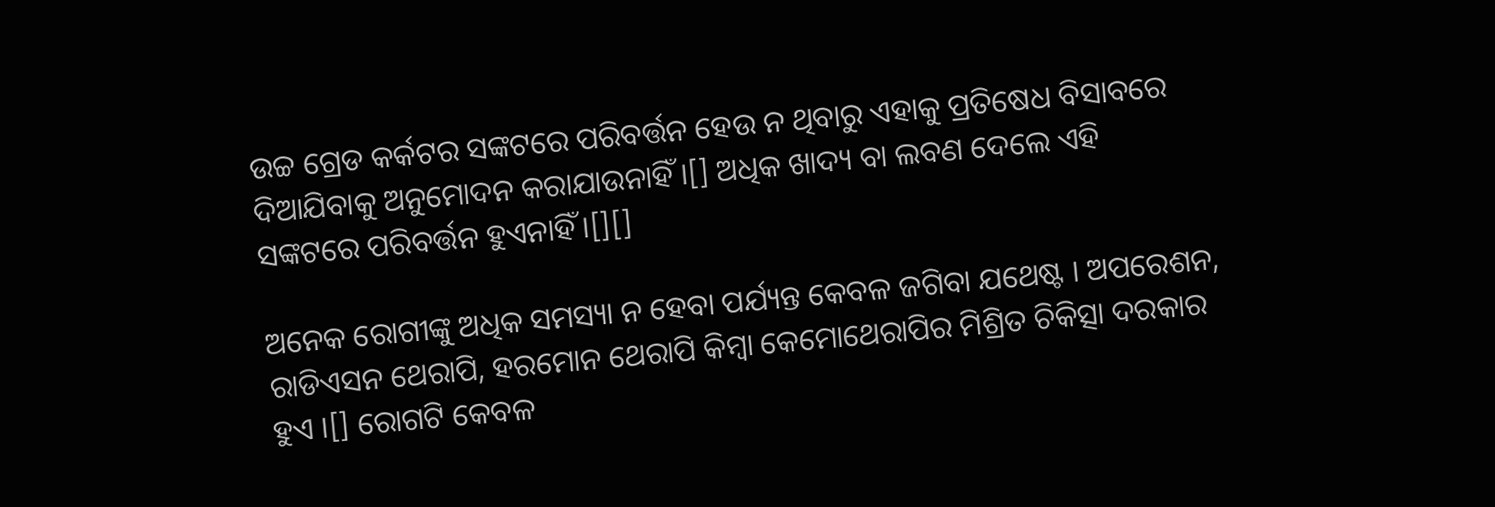ଉଚ୍ଚ ଗ୍ରେଡ କର୍କଟର ସଙ୍କଟରେ ପରିବର୍ତ୍ତନ ହେଉ ନ ଥିବାରୁ ଏହାକୁ ପ୍ରତିଷେଧ ବିସାବରେ ଦିଆଯିବାକୁ ଅନୁମୋଦନ କରାଯାଉନାହିଁ ।[] ଅଧିକ ଖାଦ୍ୟ ବା ଲବଣ ଦେଲେ ଏହି ସଙ୍କଟରେ ପରିବର୍ତ୍ତନ ହୁଏନାହିଁ ।[][]

ଅନେକ ରୋଗୀଙ୍କୁ ଅଧିକ ସମସ୍ୟା ନ ହେବା ପର୍ଯ୍ୟନ୍ତ କେବଳ ଜଗିବା ଯଥେଷ୍ଟ । ଅପରେଶନ, ରାଡିଏସନ ଥେରାପି, ହରମୋନ ଥେରାପି କିମ୍ବା କେମୋଥେରାପିର ମିଶ୍ରିତ ଚିକିତ୍ସା ଦରକାର ହୁଏ ।[] ରୋଗଟି କେବଳ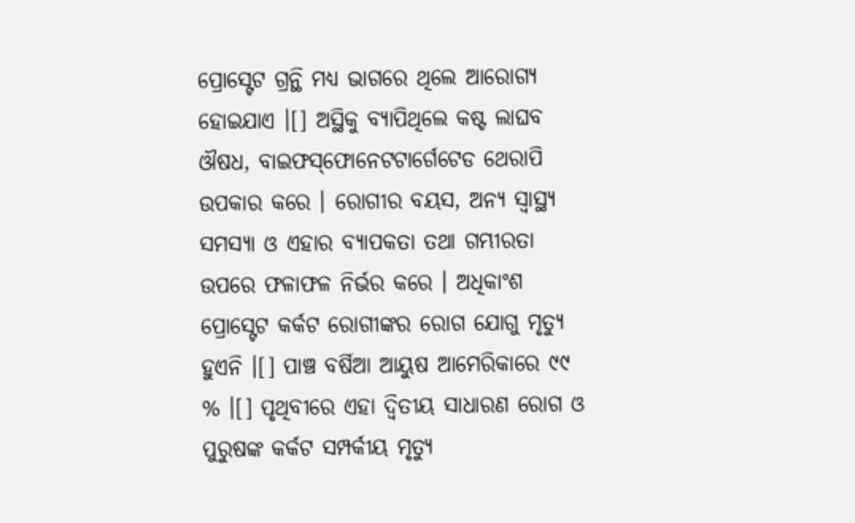ପ୍ରୋସ୍ଟେଟ ଗ୍ରନ୍ଥି ମଧ୍ୟ ଭାଗରେ ଥିଲେ ଆରୋଗ୍ୟ ହୋଇଯାଏ ।[] ଅସ୍ଥିକୁ ବ୍ୟାପିଥିଲେ କଷ୍ଟ ଲାଘବ ଔଷଧ, ବାଇଫସ୍‌ଫୋନେଟଟାର୍ଗେଟେଡ ଥେରାପି ଉପକାର କରେ । ରୋଗୀର ବୟସ, ଅନ୍ୟ ସ୍ୱାସ୍ଥ୍ୟ ସମସ୍ୟା ଓ ଏହାର ବ୍ୟାପକତା ତ‌ଥା ଗମ୍ଭୀରତା ଉପରେ ଫଳାଫଳ ନିର୍ଭର କରେ । ଅଧିକାଂଶ ପ୍ରୋସ୍ଟେଟ କର୍କଟ ରୋଗୀଙ୍କର ରୋଗ ଯୋଗୁ ମୃତ୍ୟୁ ହୁଏନି ।[] ପାଞ୍ଚ ବର୍ଷିଆ ଆୟୁଷ ଆମେରିକାରେ ୯୯ % ।[] ପୃଥିବୀରେ ଏହା ଦ୍ୱିତୀୟ ସାଧାରଣ ରୋଗ ଓ ପୁରୁଷଙ୍କ କର୍କଟ ସମ୍ପର୍କୀୟ ମୃତ୍ୟୁ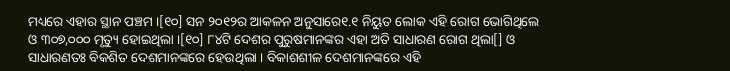ମଧ୍ୟରେ ଏହାର ସ୍ଥାନ ପଞ୍ଚମ ।[୧୦] ସନ ୨୦୧୨ର ଆକଳନ ଅନୁସାରେ୧.୧ ନିୟୁତ ଲୋକ ଏହି ରୋଗ ଭୋଗିଥିଲେ ଓ ୩୦୭,୦୦୦ ମୃତ୍ୟୁ ହୋଇଥିଲା ।[୧୦] ୮୪ଟି ଦେଶର ପୁରୁଷମାନଙ୍କର ଏହା ଅତି ସାଧାରଣ ରୋଗ ଥିଲା[] ଓ ସାଧାରଣତଃ ବିକଶିତ ଦେଶମାନଙ୍କରେ ହେଉଥିଲା । ବିକାଶଶୀଳ ଦେଶମାନଙ୍କରେ ଏହି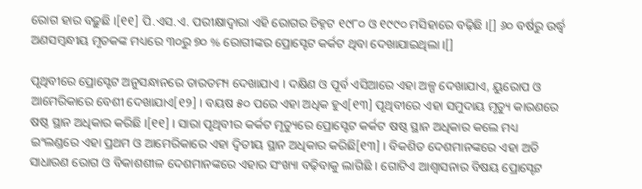ରୋଗ ହାର ବଢ଼ୁଛି ।[୧୧] ପି.ଏସ.ଏ. ପରୀକ୍ଷାଦ୍ୱାରା ଏହି ରୋଗର ଚିହ୍ନଟ ୧୯୮୦ ଓ ୧୯୯୦ ମସିହାରେ ବଢ଼ିଛି ।[] ୬୦ ବର୍ଷରୁ ଉର୍ଦ୍ଧ୍ୱ ଅଣସମ୍ବନ୍ଧୀୟ ମୃତକଙ୍କ ମଧ୍ୟରେ ୩୦ରୁ ୭୦ % ରୋଗୀଙ୍କର ପ୍ରୋସ୍ଟେଟ କର୍କଟ ଥିବା ଦେଖାଯାଇଥିଲା ।[]

ପୃଥିବୀରେ ପ୍ରୋସ୍ଟେଟ ଅନୁସନ୍ଧାନରେ ତାରତମ୍ୟ ଦେଖାଯାଏ । ଦକ୍ଷିଣ ଓ ପୂର୍ବ ଏସିଆରେ ଏହା ଅଳ୍ପ ଦେଖାଯାଏ, ୟୁରୋପ ଓ ଆମେରିକାରେ ବେଶୀ ଦେଖାଯାଏ[୧୨] । ବୟଷ ୫୦ ପରେ ଏହା ଅଧିକ ହୁଏ[୧୩] ପୃଥିବୀରେ ଏହା ସମୁଦାୟ ମୃତ୍ୟୁ କାରଣରେ ଷଷ୍ଠ ସ୍ଥାନ ଅଧିକାର କରିଛି ।[୧୧] । ସାରା ପୃଥିବୀର କର୍କଟ ମୃତ୍ୟୁରେ ପ୍ରୋସ୍ଟେଟ କର୍କଟ ଷଷ୍ଠ ସ୍ଥାନ ଅଧିକାର କଲେ ମଧ୍ୟ ଇଂଲଣ୍ଡରେ ଏହା ପ୍ରଥମ ଓ ଆମେରିକାରେ ଏହା ଦ୍ୱିତୀୟ ସ୍ଥାନ ଅଧିକାର କରିଛି[୧୩] । ବିକଶିତ ଦେଶମାନଙ୍କରେ ଏହା ଅତି ସାଧାରଣ ରୋଗ ଓ ବିକାଶଶୀଳ ଦେଶମାନଙ୍କରେ ଏହାର ସଂଖ୍ୟା ବଢ଼ିବାକୁ ଲାଗିଛି । ଗୋଟିଏ ଆଶ୍ୱାସନାର ବିଷୟ ପ୍ରୋସ୍ଟେଟ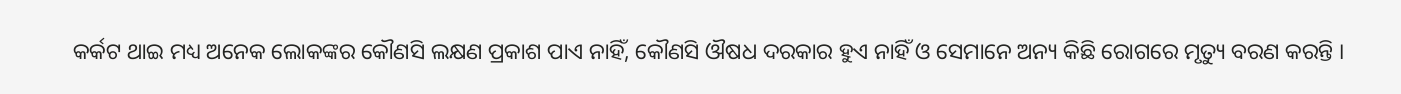କର୍କଟ ଥାଇ ମଧ୍ୟ ଅନେକ ଲୋକଙ୍କର କୌଣସି ଲକ୍ଷଣ ପ୍ରକାଶ ପାଏ ନାହିଁ, କୌଣସି ଔଷଧ ଦରକାର ହୁଏ ନାହିଁ ଓ ସେମାନେ ଅନ୍ୟ କିଛି ରୋଗରେ ମୃତ୍ୟୁ ବରଣ କରନ୍ତି ।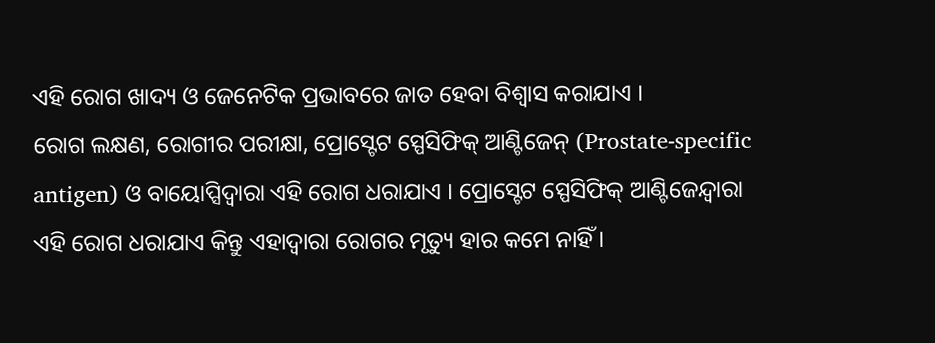ଏହି ରୋଗ ଖାଦ୍ୟ ଓ ଜେନେଟିକ ପ୍ରଭାବରେ ଜାତ ହେବା ବିଶ୍ୱାସ କରାଯାଏ ।
ରୋଗ ଲକ୍ଷଣ, ରୋଗୀର ପରୀକ୍ଷା, ପ୍ରୋସ୍ଟେଟ ସ୍ପେସିଫିକ୍ ଆଣ୍ଟିଜେନ୍ (Prostate-specific antigen) ଓ ବାୟୋପ୍ସିଦ୍ୱାରା ଏହି ରୋଗ ଧରାଯାଏ । ପ୍ରୋସ୍ଟେଟ ସ୍ପେସିଫିକ୍ ଆଣ୍ଟିଜେନ୍ଦ୍ୱାରା ଏହି ରୋଗ ଧରାଯାଏ କିନ୍ତୁ ଏହାଦ୍ୱାରା ରୋଗର ମୃତ୍ୟୁ ହାର କମେ ନାହିଁ ।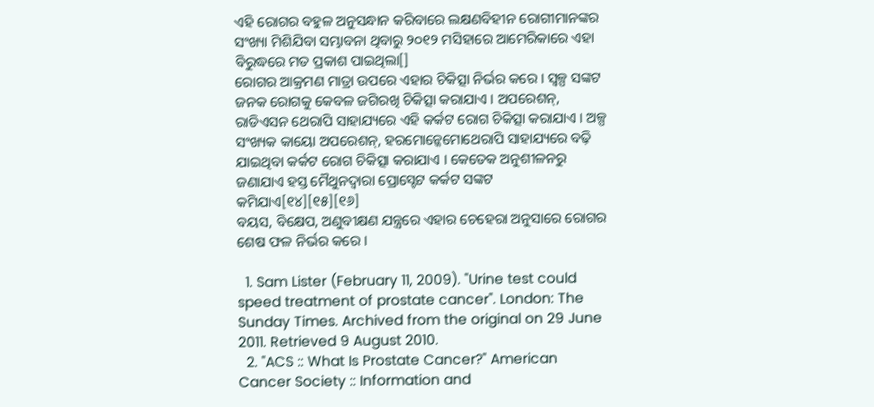ଏହି ରୋଗର ବହୁଳ ଅନୁସନ୍ଧାନ କରିବାରେ ଲକ୍ଷଣବିହୀନ ରୋଗୀମାନଙ୍କର ସଂଖ୍ୟା ମିଶିଯିବା ସମ୍ଭାବନା ଥିବାରୁ ୨୦୧୨ ମସିହାରେ ଆମେରିକାରେ ଏହା ବିରୁଦ୍ଧରେ ମତ ପ୍ରକାଶ ପାଇଥିଲା[]
ରୋଗର ଆକ୍ରମଣ ମାତ୍ରା ଉପରେ ଏହାର ଚିକିତ୍ସା ନିର୍ଭର କରେ । ସ୍ୱଳ୍ପ ସଙ୍କଟ ଜନକ ରୋଗକୁ କେବଳ ଜଗିରଖି ଚିକିତ୍ସା କରାଯାଏ । ଅପରେଶନ୍, ରାଡିଏସନ ଥେରାପି ସାହାଯ୍ୟରେ ଏହି କର୍କଟ ରୋଗ ଚିକିତ୍ସା କରାଯାଏ । ଅଳ୍ପ ସଂଖ୍ୟକ କାୟୋ ଅପରେଶନ୍, ହରମୋନ୍କେମୋଥେରାପି ସାହାଯ୍ୟରେ ବଢ଼ି ଯାଇଥିବା କର୍କଟ ରୋଗ ଚିକିତ୍ସା କରାଯାଏ । କେତେକ ଅନୁଶୀଳନରୁ ଜଣାଯାଏ ହସ୍ତ ମୈଥୁନଦ୍ୱାରା ପ୍ରୋସ୍ଟେଟ କର୍କଟ ସଙ୍କଟ କମିଯାଏ[୧୪][୧୫][୧୬]
ବୟସ, ବିକ୍ଷେପ, ଅଣୁବୀକ୍ଷଣ ଯନ୍ତ୍ରରେ ଏହାର ଚେହେରା ଅନୁସାରେ ରୋଗର ଶେଷ ଫଳ ନିର୍ଭର କରେ ।

  1. Sam Lister (February 11, 2009). "Urine test could speed treatment of prostate cancer". London: The Sunday Times. Archived from the original on 29 June 2011. Retrieved 9 August 2010.
  2. "ACS :: What Is Prostate Cancer?" American Cancer Society :: Information and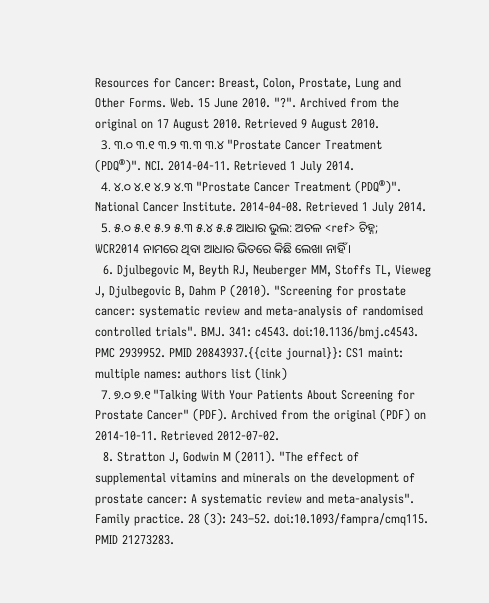Resources for Cancer: Breast, Colon, Prostate, Lung and Other Forms. Web. 15 June 2010. "?". Archived from the original on 17 August 2010. Retrieved 9 August 2010.
  3. ୩.୦ ୩.୧ ୩.୨ ୩.୩ ୩.୪ "Prostate Cancer Treatment (PDQ®)". NCI. 2014-04-11. Retrieved 1 July 2014.
  4. ୪.୦ ୪.୧ ୪.୨ ୪.୩ "Prostate Cancer Treatment (PDQ®)". National Cancer Institute. 2014-04-08. Retrieved 1 July 2014.
  5. ୫.୦ ୫.୧ ୫.୨ ୫.୩ ୫.୪ ୫.୫ ଆଧାର ଭୁଲ: ଅଚଳ <ref> ଚିହ୍ନ; WCR2014 ନାମରେ ଥିବା ଆଧାର ଭିତରେ କିଛି ଲେଖା ନାହିଁ ।
  6. Djulbegovic M, Beyth RJ, Neuberger MM, Stoffs TL, Vieweg J, Djulbegovic B, Dahm P (2010). "Screening for prostate cancer: systematic review and meta-analysis of randomised controlled trials". BMJ. 341: c4543. doi:10.1136/bmj.c4543. PMC 2939952. PMID 20843937.{{cite journal}}: CS1 maint: multiple names: authors list (link)
  7. ୭.୦ ୭.୧ "Talking With Your Patients About Screening for Prostate Cancer" (PDF). Archived from the original (PDF) on 2014-10-11. Retrieved 2012-07-02.
  8. Stratton J, Godwin M (2011). "The effect of supplemental vitamins and minerals on the development of prostate cancer: A systematic review and meta-analysis". Family practice. 28 (3): 243–52. doi:10.1093/fampra/cmq115. PMID 21273283.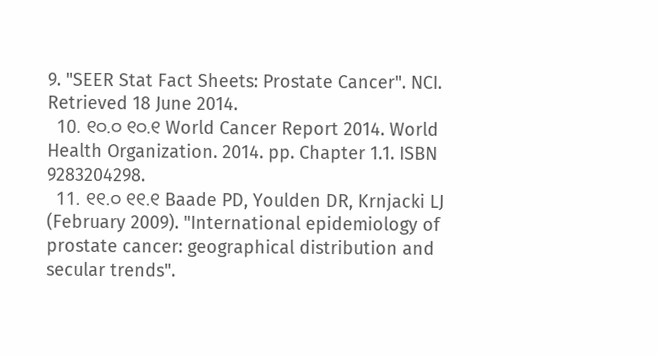9. "SEER Stat Fact Sheets: Prostate Cancer". NCI. Retrieved 18 June 2014.
  10. ୧୦.୦ ୧୦.୧ World Cancer Report 2014. World Health Organization. 2014. pp. Chapter 1.1. ISBN 9283204298.
  11. ୧୧.୦ ୧୧.୧ Baade PD, Youlden DR, Krnjacki LJ (February 2009). "International epidemiology of prostate cancer: geographical distribution and secular trends".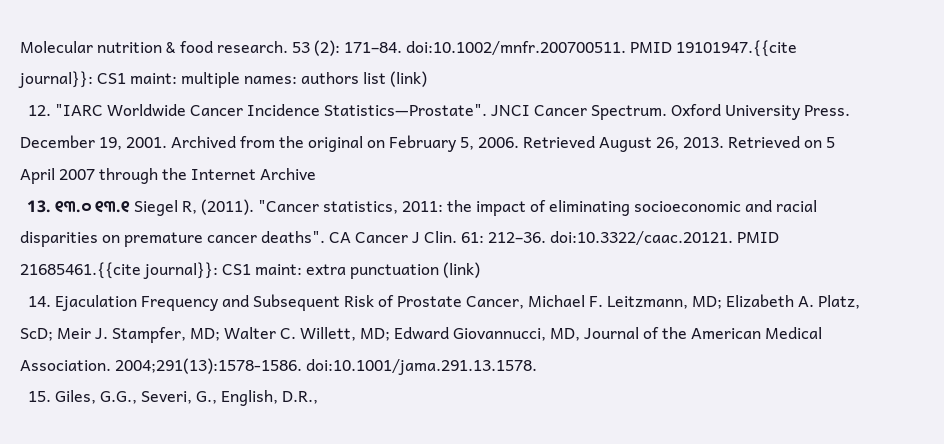Molecular nutrition & food research. 53 (2): 171–84. doi:10.1002/mnfr.200700511. PMID 19101947.{{cite journal}}: CS1 maint: multiple names: authors list (link)
  12. "IARC Worldwide Cancer Incidence Statistics—Prostate". JNCI Cancer Spectrum. Oxford University Press. December 19, 2001. Archived from the original on February 5, 2006. Retrieved August 26, 2013. Retrieved on 5 April 2007 through the Internet Archive
  13. ୧୩.୦ ୧୩.୧ Siegel R, (2011). "Cancer statistics, 2011: the impact of eliminating socioeconomic and racial disparities on premature cancer deaths". CA Cancer J Clin. 61: 212–36. doi:10.3322/caac.20121. PMID 21685461.{{cite journal}}: CS1 maint: extra punctuation (link)
  14. Ejaculation Frequency and Subsequent Risk of Prostate Cancer, Michael F. Leitzmann, MD; Elizabeth A. Platz, ScD; Meir J. Stampfer, MD; Walter C. Willett, MD; Edward Giovannucci, MD, Journal of the American Medical Association. 2004;291(13):1578-1586. doi:10.1001/jama.291.13.1578.
  15. Giles, G.G., Severi, G., English, D.R.,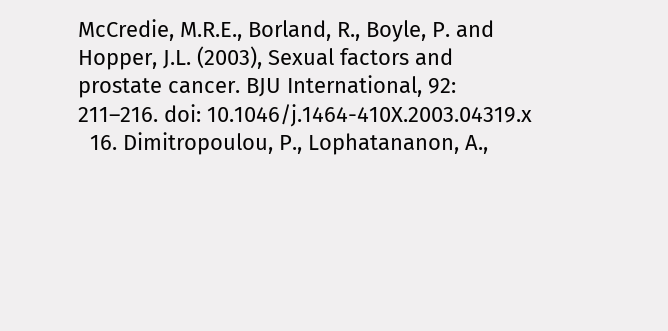McCredie, M.R.E., Borland, R., Boyle, P. and Hopper, J.L. (2003), Sexual factors and prostate cancer. BJU International, 92: 211–216. doi: 10.1046/j.1464-410X.2003.04319.x
  16. Dimitropoulou, P., Lophatananon, A.,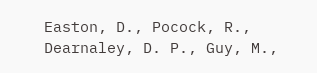Easton, D., Pocock, R., Dearnaley, D. P., Guy, M.,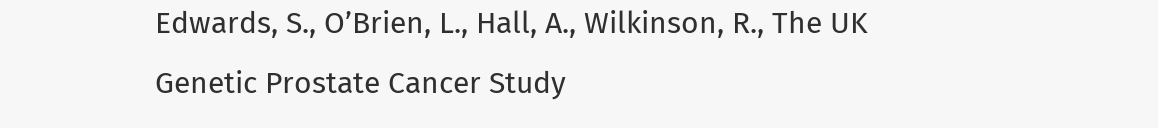Edwards, S., O’Brien, L., Hall, A., Wilkinson, R., The UK Genetic Prostate Cancer Study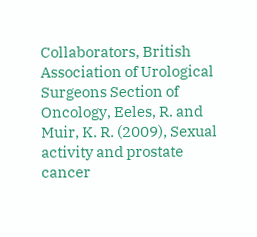Collaborators, British Association of Urological Surgeons Section of Oncology, Eeles, R. and Muir, K. R. (2009), Sexual activity and prostate cancer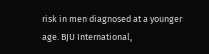risk in men diagnosed at a younger age. BJU International,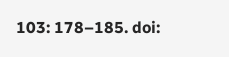103: 178–185. doi: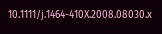10.1111/j.1464-410X.2008.08030.x